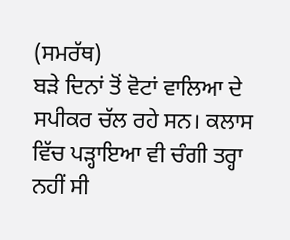(ਸਮਰੱਥ)
ਬੜੇ ਦਿਨਾਂ ਤੋਂ ਵੋਟਾਂ ਵਾਲਿਆ ਦੇ ਸਪੀਕਰ ਚੱਲ ਰਹੇ ਸਨ। ਕਲਾਸ ਵਿੱਚ ਪੜ੍ਹਾਇਆ ਵੀ ਚੰਗੀ ਤਰ੍ਹਾ ਨਹੀਂ ਸੀ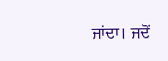ਜਾਂਦਾ। ਜਦੋਂ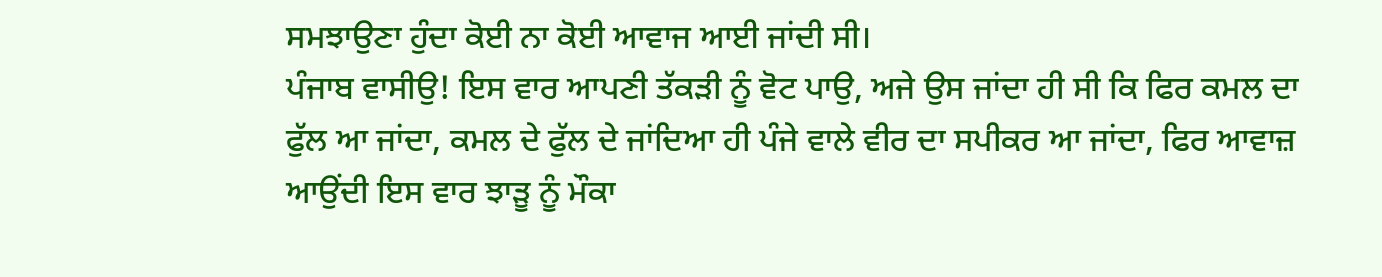ਸਮਝਾਉਣਾ ਹੁੰਦਾ ਕੋਈ ਨਾ ਕੋਈ ਆਵਾਜ ਆਈ ਜਾਂਦੀ ਸੀ।
ਪੰਜਾਬ ਵਾਸੀਉ! ਇਸ ਵਾਰ ਆਪਣੀ ਤੱਕੜੀ ਨੂੰ ਵੋਟ ਪਾਉ, ਅਜੇ ਉਸ ਜਾਂਦਾ ਹੀ ਸੀ ਕਿ ਫਿਰ ਕਮਲ ਦਾ ਫੁੱਲ ਆ ਜਾਂਦਾ, ਕਮਲ ਦੇ ਫੁੱਲ ਦੇ ਜਾਂਦਿਆ ਹੀ ਪੰਜੇ ਵਾਲੇ ਵੀਰ ਦਾ ਸਪੀਕਰ ਆ ਜਾਂਦਾ, ਫਿਰ ਆਵਾਜ਼ ਆਉਂਦੀ ਇਸ ਵਾਰ ਝਾੜੂ ਨੂੰ ਮੌਕਾ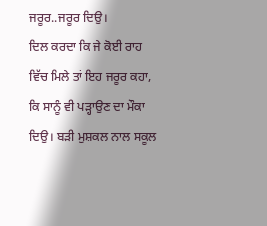ਜਰੂਰ..ਜਰੂਰ ਦਿਉ।
ਦਿਲ ਕਰਦਾ ਕਿ ਜੇ ਕੋਈ ਰਾਹ ਵਿੱਚ ਮਿਲੇ ਤਾਂ ਇਹ ਜਰੂਰ ਕਹਾ, ਕਿ ਸਾਨੂੰ ਵੀ ਪੜ੍ਹਾਉਣ ਦਾ ਮੌਕਾ ਦਿਉ। ਬੜੀ ਮੁਸ਼ਕਲ ਨਾਲ ਸਕੂਲ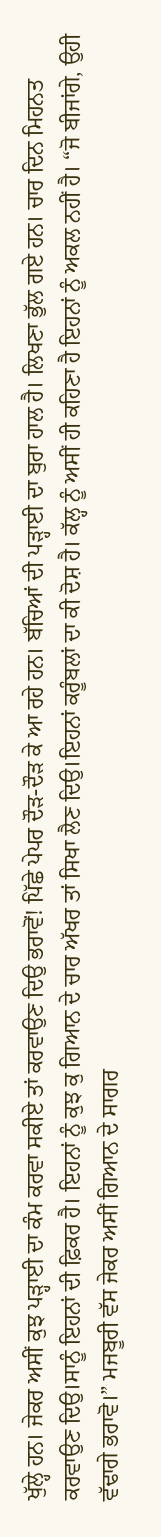ਖੁੱਲ੍ਹੇ ਹਨ। ਜੇਕਰ ਅਸੀਂ ਕੁਝ ਪੜ੍ਹਾਈ ਦਾ ਕੰਮ ਕਰਵਾ ਸਕੀਏ ਤਾਂ ਕਰਵਾਉਣ ਦਿਉ ਭਰਾਵੋਂ! ਪਿੱਛੇ ਪੇਪਰ ਦੌੜ-ਦੌੜ ਕੇ ਆ ਰਹੇ ਹਨ। ਬੱਚਿਆਂ ਦੀ ਪੜ੍ਹਾਈ ਦਾ ਬੁਰਾ ਹਾਲ ਹੈ। ਲਿਖਣਾ ਭੁੱਲ ਗਏ ਹਨ। ਚਾਰ ਦਿਨ ਮਿਹਨਤ ਕਰਵਾਉਣ ਦਿਉ।ਸਾਨੂੰ ਇਹਨਾਂ ਦੀ ਫ਼ਿਕਰ ਹੈ। ਇਹਨਾਂ ਨੂੰ ਕੁਝ ਕੁ ਗਿਆਨ ਦੇ ਚਾਰ ਅੱਖਰ ਤਾਂ ਸਿਖਾ ਲੈਣ ਦਿਉ।ਇਹਨਾਂ ਕਰੂੰਬਲਾਂ ਦਾ ਕੀ ਦੋਸ਼ ਹੈ। ਕੱਲ੍ਹ ਨੂੰ ਅਸੀਂ ਹੀ ਕਹਿਣਾ ਹੈ ਇਹਨਾਂ ਨੂੰ ਅਕਲ ਨਹੀਂ ਹੈ। “ਜੋ ਬੀਜਾਂਗੇ, ਉਹੀ ਵੱਢਾਗੇ ਭਰਾਵੋ।” ਮਜਬੂਰੀ ਵੱਸ ਜੇਕਰ ਅਸੀਂ ਗਿਆਨ ਦੇ ਸਾਗਰ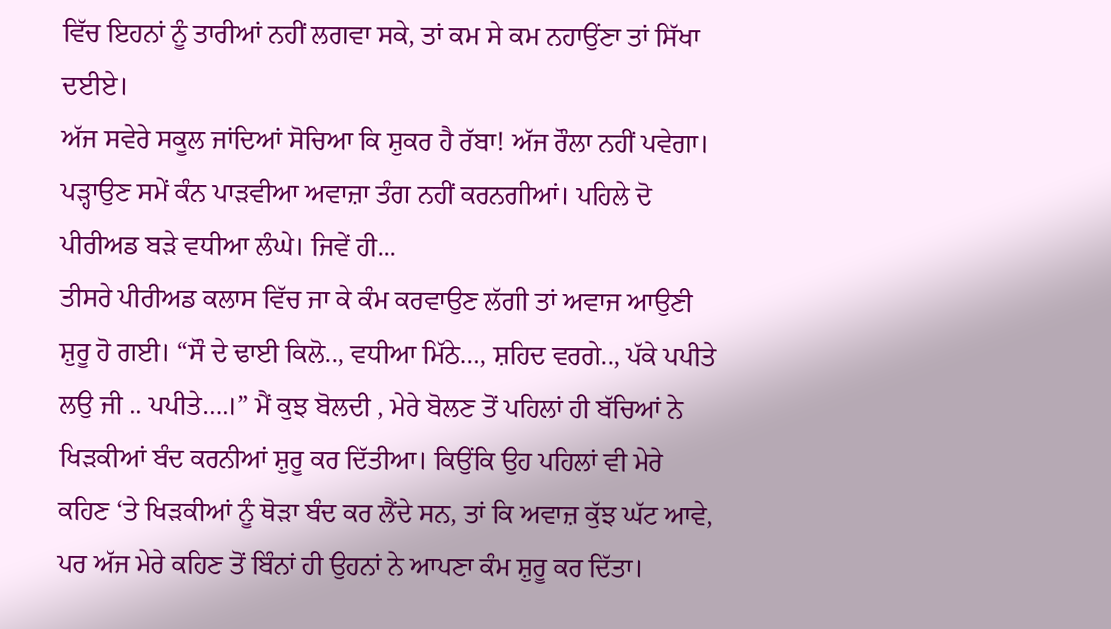ਵਿੱਚ ਇਹਨਾਂ ਨੂੰ ਤਾਰੀਆਂ ਨਹੀਂ ਲਗਵਾ ਸਕੇ, ਤਾਂ ਕਮ ਸੇ ਕਮ ਨਹਾਉਂਣਾ ਤਾਂ ਸਿੱਖਾ ਦਈਏ।
ਅੱਜ ਸਵੇਰੇ ਸਕੂਲ ਜਾਂਦਿਆਂ ਸੋਚਿਆ ਕਿ ਸ਼ੁਕਰ ਹੈ ਰੱਬਾ! ਅੱਜ ਰੌਲਾ ਨਹੀਂ ਪਵੇਗਾ। ਪੜ੍ਹਾਉਣ ਸਮੇਂ ਕੰਨ ਪਾੜਵੀਆ ਅਵਾਜ਼ਾ ਤੰਗ ਨਹੀਂ ਕਰਨਗੀਆਂ। ਪਹਿਲੇ ਦੋ ਪੀਰੀਅਡ ਬੜੇ ਵਧੀਆ ਲੰਘੇ। ਜਿਵੇਂ ਹੀ...
ਤੀਸਰੇ ਪੀਰੀਅਡ ਕਲਾਸ ਵਿੱਚ ਜਾ ਕੇ ਕੰਮ ਕਰਵਾਉਣ ਲੱਗੀ ਤਾਂ ਅਵਾਜ ਆਉਣੀ ਸ਼ੁਰੂ ਹੋ ਗਈ। “ਸੌ ਦੇ ਢਾਈ ਕਿਲੋ.., ਵਧੀਆ ਮਿੱਠੇ…, ਸ਼ਹਿਦ ਵਰਗੇ.., ਪੱਕੇ ਪਪੀਤੇ ਲਉ ਜੀ .. ਪਪੀਤੇ….।” ਮੈਂ ਕੁਝ ਬੋਲਦੀ , ਮੇਰੇ ਬੋਲਣ ਤੋਂ ਪਹਿਲਾਂ ਹੀ ਬੱਚਿਆਂ ਨੇ ਖਿੜਕੀਆਂ ਬੰਦ ਕਰਨੀਆਂ ਸ਼ੁਰੂ ਕਰ ਦਿੱਤੀਆ। ਕਿਉਂਕਿ ਉਹ ਪਹਿਲਾਂ ਵੀ ਮੇਰੇ ਕਹਿਣ ‘ਤੇ ਖਿੜਕੀਆਂ ਨੂੰ ਥੋੜਾ ਬੰਦ ਕਰ ਲੈਂਦੇ ਸਨ, ਤਾਂ ਕਿ ਅਵਾਜ਼ ਕੁੱਝ ਘੱਟ ਆਵੇ, ਪਰ ਅੱਜ ਮੇਰੇ ਕਹਿਣ ਤੋਂ ਬਿੰਨਾਂ ਹੀ ਉਹਨਾਂ ਨੇ ਆਪਣਾ ਕੰਮ ਸ਼ੁਰੂ ਕਰ ਦਿੱਤਾ।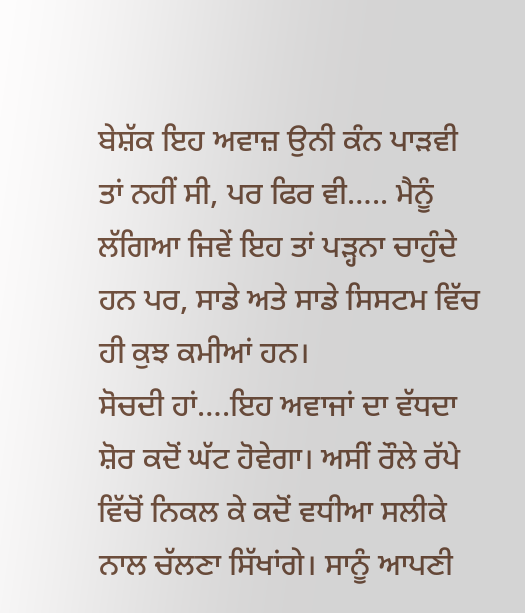ਬੇਸ਼ੱਕ ਇਹ ਅਵਾਜ਼ ਉਨੀ ਕੰਨ ਪਾੜਵੀ ਤਾਂ ਨਹੀਂ ਸੀ, ਪਰ ਫਿਰ ਵੀ….. ਮੈਨੂੰ ਲੱਗਿਆ ਜਿਵੇਂ ਇਹ ਤਾਂ ਪੜ੍ਹਨਾ ਚਾਹੁੰਦੇ ਹਨ ਪਰ, ਸਾਡੇ ਅਤੇ ਸਾਡੇ ਸਿਸਟਮ ਵਿੱਚ ਹੀ ਕੁਝ ਕਮੀਆਂ ਹਨ।
ਸੋਚਦੀ ਹਾਂ….ਇਹ ਅਵਾਜਾਂ ਦਾ ਵੱਧਦਾ ਸ਼ੋਰ ਕਦੋਂ ਘੱਟ ਹੋਵੇਗਾ। ਅਸੀਂ ਰੌਲੇ ਰੱਪੇ ਵਿੱਚੋਂ ਨਿਕਲ ਕੇ ਕਦੋਂ ਵਧੀਆ ਸਲੀਕੇ ਨਾਲ ਚੱਲਣਾ ਸਿੱਖਾਂਗੇ। ਸਾਨੂੰ ਆਪਣੀ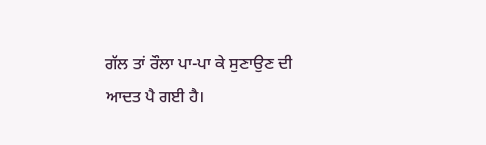ਗੱਲ ਤਾਂ ਰੌਲਾ ਪਾ-ਪਾ ਕੇ ਸੁਣਾਉਣ ਦੀ ਆਦਤ ਪੈ ਗਈ ਹੈ।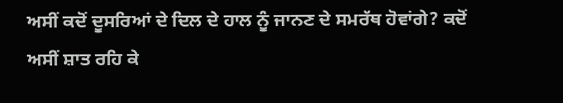ਅਸੀਂ ਕਦੋਂ ਦੂਸਰਿਆਂ ਦੇ ਦਿਲ ਦੇ ਹਾਲ ਨੂੰ ਜਾਨਣ ਦੇ ਸਮਰੱਥ ਹੋਵਾਂਗੇ? ਕਦੋਂ ਅਸੀਂ ਸ਼ਾਤ ਰਹਿ ਕੇ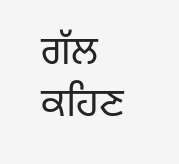ਗੱਲ ਕਹਿਣ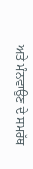ਅਤੇ ਮੰਨਵਾਉਣ ਦੇ ਸਮਰੱਥ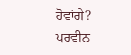ਹੋਵਾਂਗੇ?
ਪਰਵੀਨ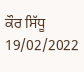ਕੌਰ ਸਿੱਧੂ
19/02/2022